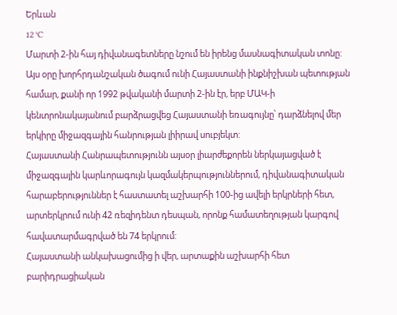Երևան
12 °C
Մարտի 2-ին հայ դիվանագետները նշում են իրենց մասնագիտական տոնը: Այս օրը խորհրդանշական ծագում ունի Հայաստանի ինքնիշխան պետության համար, քանի որ 1992 թվականի մարտի 2-ին էր, երբ ՄԱԿ-ի կենտրոնակայանում բարձրացվեց Հայաստանի եռագույնը՝ դարձնելով մեր երկիրը միջազգային հանրության լիիրավ սուբյեկտ:
Հայաստանի Հանրապետությունն այսօր լիարժեքորեն ներկայացված է միջազգային կարևորագույն կազմակերպություններում, դիվանագիտական հարաբերություններ է հաստատել աշխարհի 100-ից ավելի երկրների հետ, արտերկրում ունի 42 ռեզիդենտ դեսպան, որոնք համատեղության կարգով հավատարմագրված են 74 երկրում:
Հայաստանի անկախացումից ի վեր, արտաքին աշխարհի հետ բարիդրացիական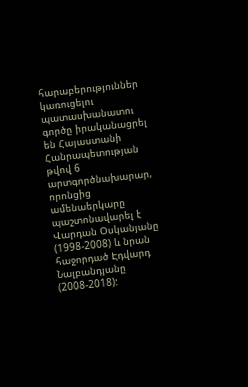հարաբերություններ կառուցելու պատասխանատու գործը իրականացրել են Հայաստանի Հանրապետության թվով 6 արտգործնախարար, որոնցից ամենաերկարը պաշտոնավարել է Վարդան Օսկանյանը (1998-2008) և նրան հաջորդած Էդվարդ Նալբանդյանը (2008-2018):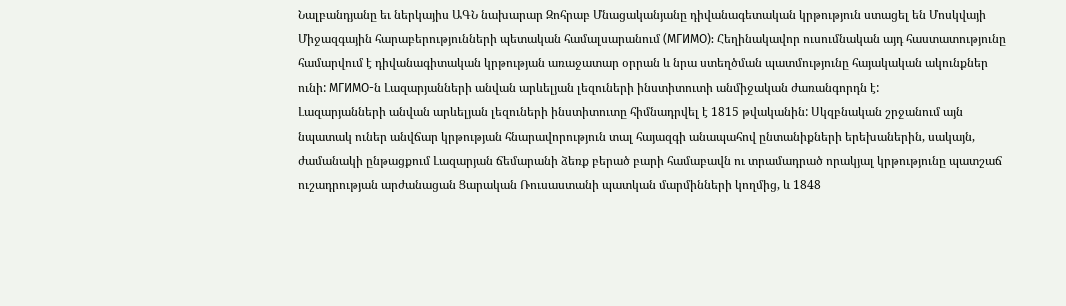Նալբանդյանը եւ ներկայիս ԱԳՆ նախարար Զոհրաբ Մնացականյանը դիվանագետական կրթություն ստացել են Մոսկվայի Միջազգային հարաբերությունների պետական համալսարանում (МГИМО): Հեղինակավոր ուսումնական այդ հաստատությունը համարվում է դիվանագիտական կրթության առաջատար օրրան և նրա ստեղծման պատմությունը հայակական ակունքներ ունի: МГИМО-ն Լազարյանների անվան արևելյան լեզուների ինստիտուտի անմիջական ժառանգորդն է:
Լազարյանների անվան արևելյան լեզուների ինստիտուտը հիմնադրվել է 1815 թվականին: Սկզբնական շրջանում այն նպատակ ուներ անվճար կրթության հնարավորություն տալ հայազգի անապահով ընտանիքների երեխաներին, սակայն, ժամանակի ընթացքում Լազարյան ճեմարանի ձեռք բերած բարի համաբավն ու տրամադրած որակյալ կրթությունը պատշաճ ուշադրության արժանացան Ցարական Ռուսաստանի պատկան մարմինների կողմից, և 1848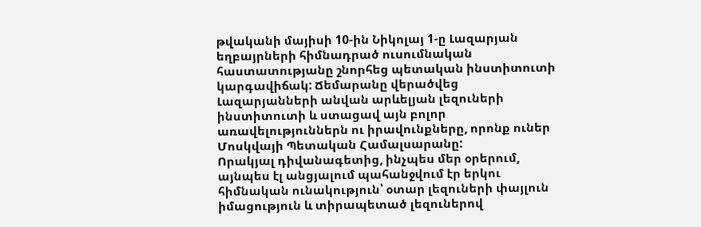թվականի մայիսի 10-ին Նիկոլայ 1-ը Լազարյան եղբայրների հիմնադրած ուսումնական հաստատությանը շնորհեց պետական ինստիտուտի կարգավիճակ: Ճեմարանը վերածվեց Լազարյանների անվան արևելյան լեզուների ինստիտուտի և ստացավ այն բոլոր առավելություններն ու իրավունքները, որոնք ուներ Մոսկվայի Պետական Համալսարանը:
Որակյալ դիվանագետից, ինչպես մեր օրերում, այնպես էլ անցյալում պահանջվում էր երկու հիմնական ունակություն՝ օտար լեզուների փայլուն իմացություն և տիրապետած լեզուներով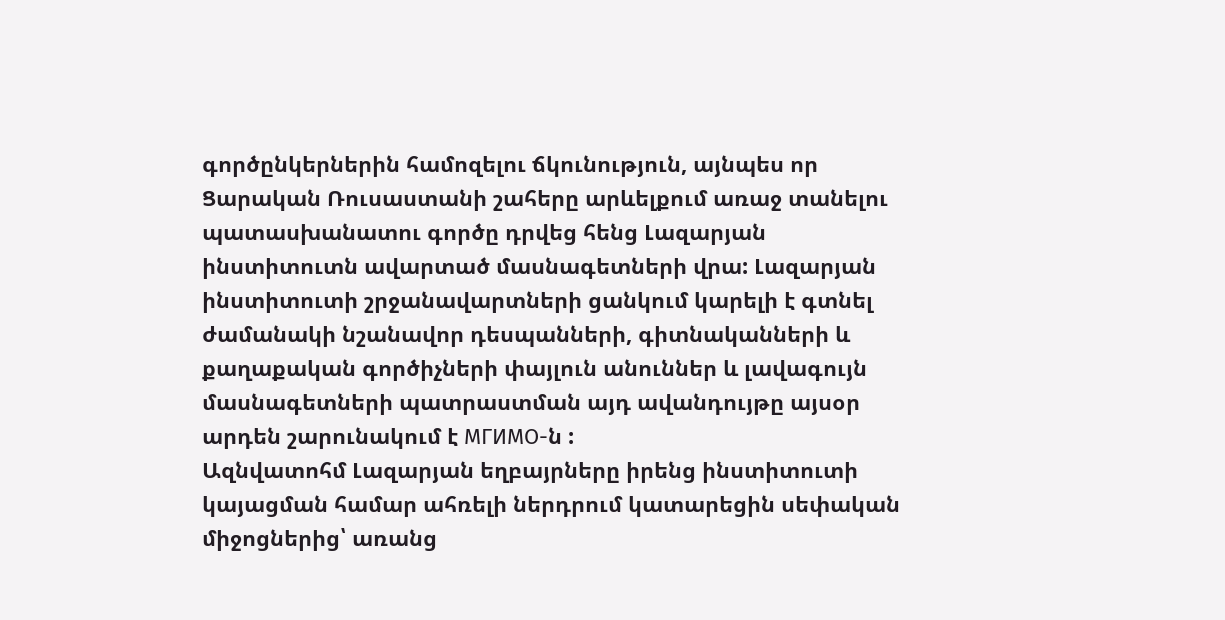գործընկերներին համոզելու ճկունություն, այնպես որ Ցարական Ռուսաստանի շահերը արևելքում առաջ տանելու պատասխանատու գործը դրվեց հենց Լազարյան ինստիտուտն ավարտած մասնագետների վրա: Լազարյան ինստիտուտի շրջանավարտների ցանկում կարելի է գտնել ժամանակի նշանավոր դեսպանների, գիտնականների և քաղաքական գործիչների փայլուն անուններ և լավագույն մասնագետների պատրաստման այդ ավանդույթը այսօր արդեն շարունակում է МГИМО-ն :
Ազնվատոհմ Լազարյան եղբայրները իրենց ինստիտուտի կայացման համար ահռելի ներդրում կատարեցին սեփական միջոցներից՝ առանց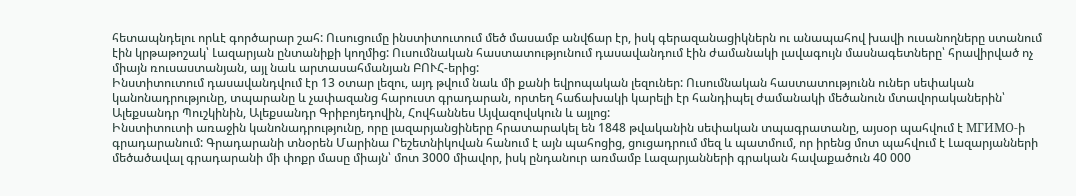հետապնդելու որևէ գործարար շահ: Ուսուցումը ինստիտուտում մեծ մասամբ անվճար էր, իսկ գերազանացիկներն ու անապահով խավի ուսանողները ստանում էին կրթաթոշակ՝ Լազարյան ընտանիքի կողմից: Ուսումնական հաստատությունում դասավանդում էին ժամանակի լավագույն մասնագետները՝ հրավիրված ոչ միայն ռուսաստանյան, այլ նաև արտասահմանյան ԲՈՒՀ-երից:
Ինստիտուտում դասավանդվում էր 13 օտար լեզու, այդ թվում նաև մի քանի եվրոպական լեզուներ: Ուսումնական հաստատությունն ուներ սեփական կանոնադրությունը, տպարանը և չափազանց հարուստ գրադարան, որտեղ հաճախակի կարելի էր հանդիպել ժամանակի մեծանուն մտավորականերին՝ Ալեքսանդր Պուշկինին, Ալեքսանդր Գրիբոյեդովին, Հովհաննես Այվազովսկուն և այլոց:
Ինստիտուտի առաջին կանոնադրությունը, որը լազարյանցիները հրատարակել են 1848 թվականին սեփական տպագրատանը, այսօր պահվում է МГИМО-ի գրադարանում: Գրադարանի տնօրեն Մարինա Րեշետնիկովան հանում է այն պահոցից, ցուցադրում մեզ և պատմում, որ իրենց մոտ պահվում է Լազարյանների մեծածավալ գրադարանի մի փոքր մասը միայն՝ մոտ 3000 միավոր, իսկ ընդանուր առմամբ Լազարյանների գրական հավաքածուն 40 000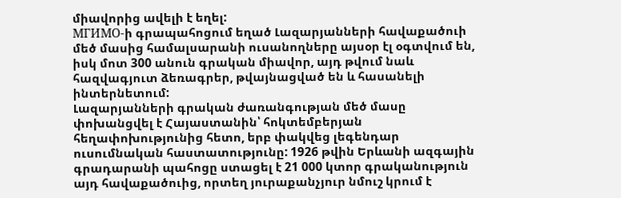միավորից ավելի է եղել:
МГИМО-ի գրապահոցում եղած Լազարյանների հավաքածուի մեծ մասից համալսարանի ուսանողները այսօր էլ օգտվում են, իսկ մոտ 300 անուն գրական միավոր, այդ թվում նաև հազվագյուտ ձեռագրեր, թվայնացված են և հասանելի ինտերնետում:
Լազարյանների գրական ժառանգության մեծ մասը փոխանցվել է Հայաստանին՝ հոկտեմբերյան հեղափոխությունից հետո, երբ փակվեց լեգենդար ուսումնական հաստատությունը: 1926 թվին Երևանի ազգային գրադարանի պահոցը ստացել է 21 000 կտոր գրականություն այդ հավաքածուից, որտեղ յուրաքանչյուր նմուշ կրում է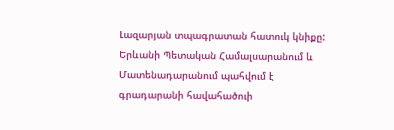Լազարյան տպագրատան հատուկ կնիքը: Երևանի Պետական Համալսարանում և Մատենադարանում պահվում է գրադարանի հավահածուի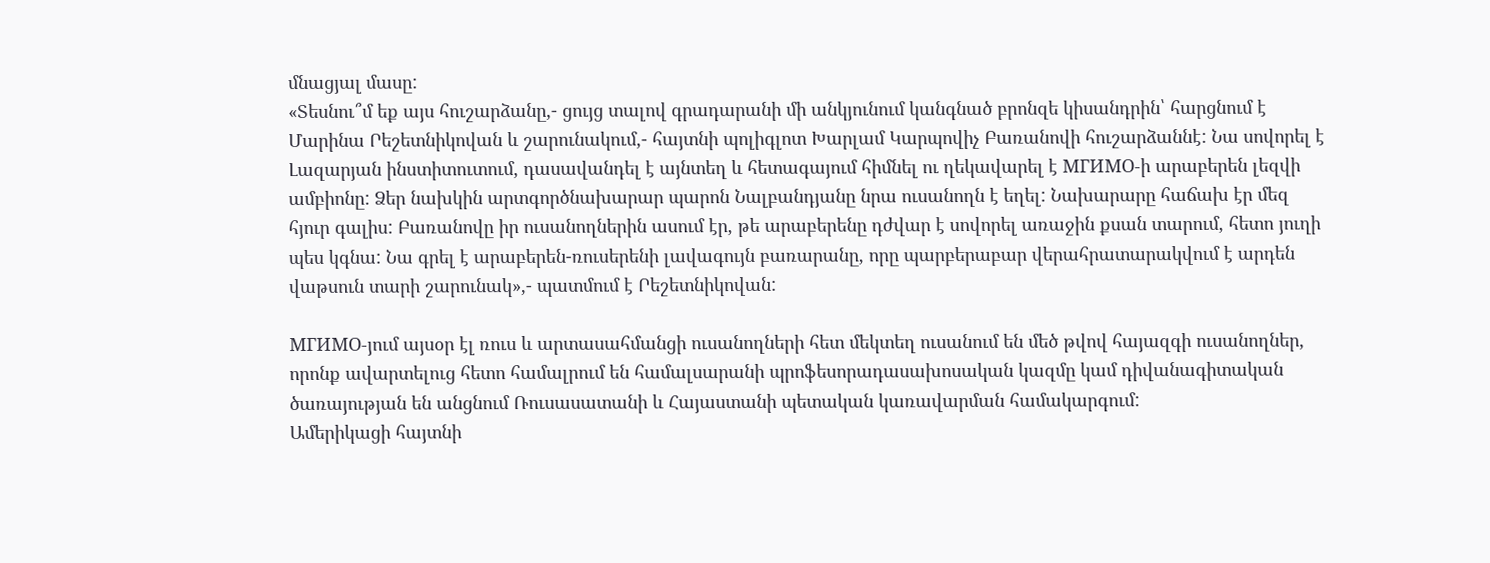մնացյալ մասը:
«Տեսնու՞մ եք այս հուշարձանը,- ցույց տալով գրադարանի մի անկյունում կանգնած բրոնզե կիսանդրին՝ հարցնում է Մարինա Րեշետնիկովան և շարունակում,- հայտնի պոլիգլոտ Խարլամ Կարպովիչ Բառանովի հուշարձաննէ: Նա սովորել է Լազարյան ինստիտուտում, դասավանդել է այնտեղ և հետագայում հիմնել ու ղեկավարել է МГИМО-ի արաբերեն լեզվի ամբիոնը: Ձեր նախկին արտգործնախարար պարոն Նալբանդյանը նրա ուսանողն է եղել: Նախարարը հաճախ էր մեզ հյուր գալիս: Բառանովը իր ուսանողներին ասում էր, թե արաբերենը դժվար է սովորել առաջին քսան տարում, հետո յուղի պես կգնա: Նա գրել է արաբերեն-ռուսերենի լավագույն բառարանը, որը պարբերաբար վերահրատարակվում է արդեն վաթսուն տարի շարունակ»,- պատմում է Րեշետնիկովան:

МГИМО-յում այսօր էլ ռուս և արտասահմանցի ուսանողների հետ մեկտեղ ուսանում են մեծ թվով հայազգի ուսանողներ, որոնք ավարտելուց հետո համալրում են համալսարանի պրոֆեսորադասախոսական կազմը կամ դիվանագիտական ծառայության են անցնում Ռուսասատանի և Հայաստանի պետական կառավարման համակարգում:
Ամերիկացի հայտնի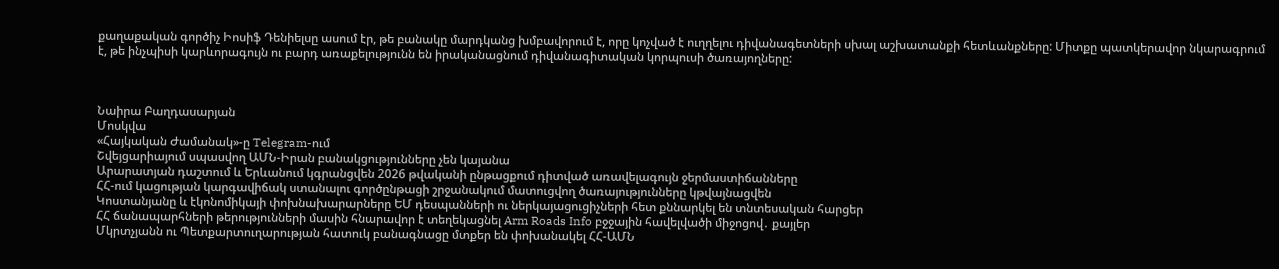քաղաքական գործիչ Իոսիֆ Դենիելսը ասում էր, թե բանակը մարդկանց խմբավորում է, որը կոչված է ուղղելու դիվանագետների սխալ աշխատանքի հետևանքները: Միտքը պատկերավոր նկարագրում է, թե ինչպիսի կարևորագույն ու բարդ առաքելությունն են իրականացնում դիվանագիտական կորպուսի ծառայողները:



Նաիրա Բաղդասարյան
Մոսկվա
«Հայկական Ժամանակ»-ը Telegram-ում
Շվեյցարիայում սպասվող ԱՄՆ-Իրան բանակցությունները չեն կայանա
Արարատյան դաշտում և Երևանում կգրանցվեն 2026 թվականի ընթացքում դիտված առավելագույն ջերմաստիճանները
ՀՀ-ում կացության կարգավիճակ ստանալու գործընթացի շրջանակում մատուցվող ծառայությունները կթվայնացվեն
Կոստանյանը և էկոնոմիկայի փոխնախարարները ԵՄ դեսպանների ու ներկայացուցիչների հետ քննարկել են տնտեսական հարցեր
ՀՀ ճանապարհների թերությունների մասին հնարավոր է տեղեկացնել Arm Roads Info բջջային հավելվածի միջոցով․ քայլեր
Մկրտչյանն ու Պետքարտուղարության հատուկ բանագնացը մտքեր են փոխանակել ՀՀ-ԱՄՆ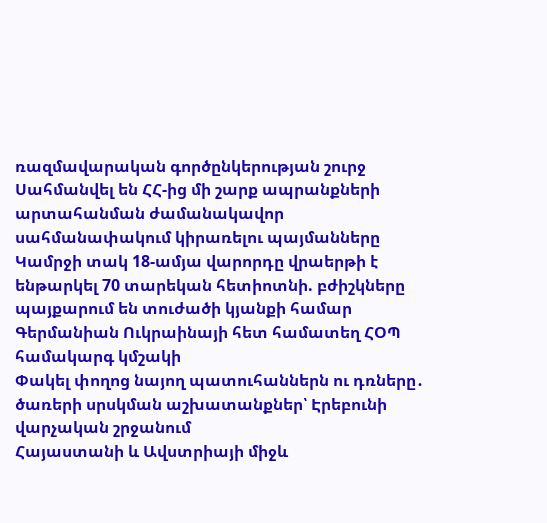ռազմավարական գործընկերության շուրջ
Սահմանվել են ՀՀ-ից մի շարք ապրանքների արտահանման ժամանակավոր սահմանափակում կիրառելու պայմանները
Կամրջի տակ 18-ամյա վարորդը վրաերթի է ենթարկել 70 տարեկան հետիոտնի. բժիշկները պայքարում են տուժածի կյանքի համար
Գերմանիան Ուկրաինայի հետ համատեղ ՀՕՊ համակարգ կմշակի
Փակել փողոց նայող պատուհաններն ու դռները․ ծառերի սրսկման աշխատանքներ՝ Էրեբունի վարչական շրջանում
Հայաստանի և Ավստրիայի միջև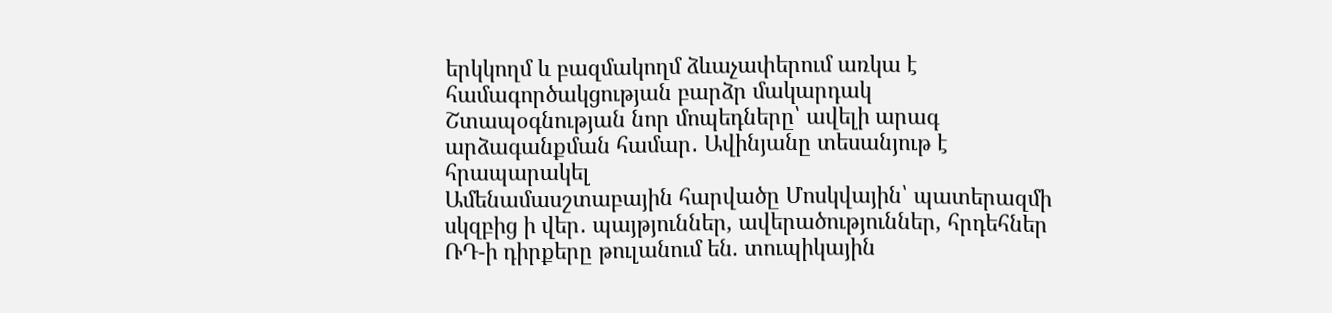երկկողմ և բազմակողմ ձևաչափերում առկա է համագործակցության բարձր մակարդակ
Շտապօգնության նոր մոպեդները՝ ավելի արագ արձագանքման համար․ Ավինյանը տեսանյութ է հրապարակել
Ամենամասշտաբային հարվածը Մոսկվային՝ պատերազմի սկզբից ի վեր․ պայթյուններ, ավերածություններ, հրդեհներ
ՌԴ-ի դիրքերը թուլանում են. տուպիկային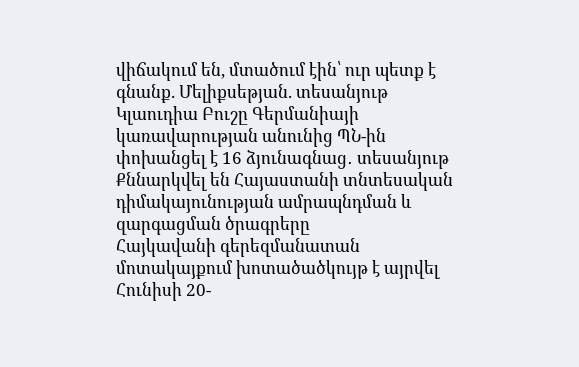վիճակում են, մտածում էին՝ ուր պետք է գնանք. Մելիքսեթյան. տեսանյութ
Կլաուդիա Բուշը Գերմանիայի կառավարության անունից ՊՆ-ին փոխանցել է 16 ձյունագնաց․ տեսանյութ
Քննարկվել են Հայաստանի տնտեսական դիմակայունության ամրապնդման և զարգացման ծրագրերը
Հայկավանի գերեզմանատան մոտակայքում խոտածածկույթ է այրվել
Հունիսի 20-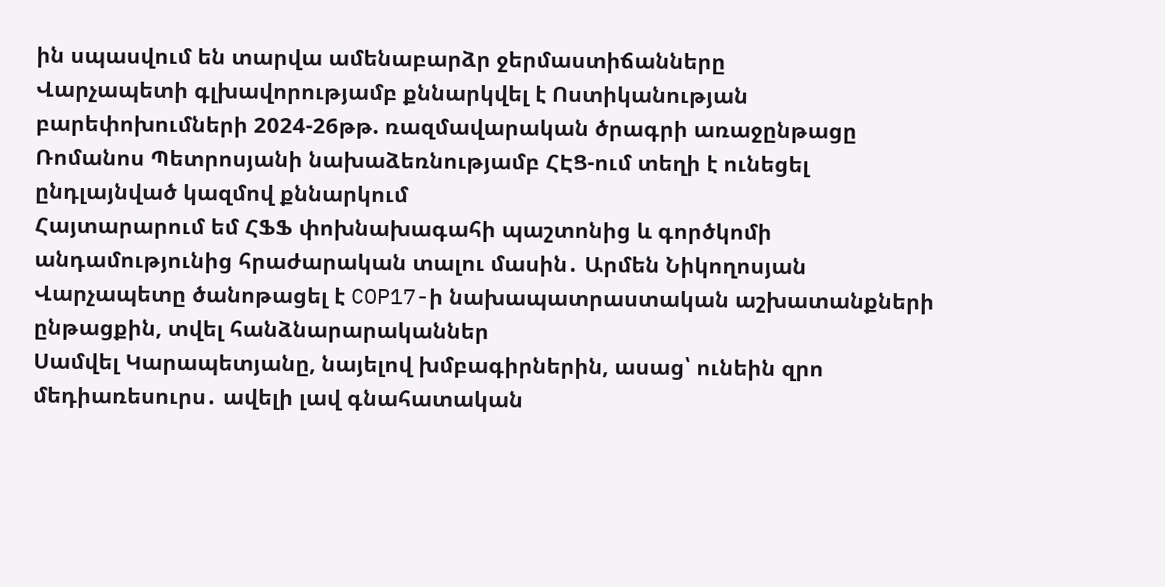ին սպասվում են տարվա ամենաբարձր ջերմաստիճանները
Վարչապետի գլխավորությամբ քննարկվել է Ոստիկանության բարեփոխումների 2024-26թթ. ռազմավարական ծրագրի առաջընթացը
Ռոմանոս Պետրոսյանի նախաձեռնությամբ ՀԷՑ-ում տեղի է ունեցել ընդլայնված կազմով քննարկում
Հայտարարում եմ ՀՖՖ փոխնախագահի պաշտոնից և գործկոմի անդամությունից հրաժարական տալու մասին․ Արմեն Նիկողոսյան
Վարչապետը ծանոթացել է COP17-ի նախապատրաստական աշխատանքների ընթացքին, տվել հանձնարարականներ
Սամվել Կարապետյանը, նայելով խմբագիրներին, ասաց՝ ունեին զրո մեդիառեսուրս․ ավելի լավ գնահատական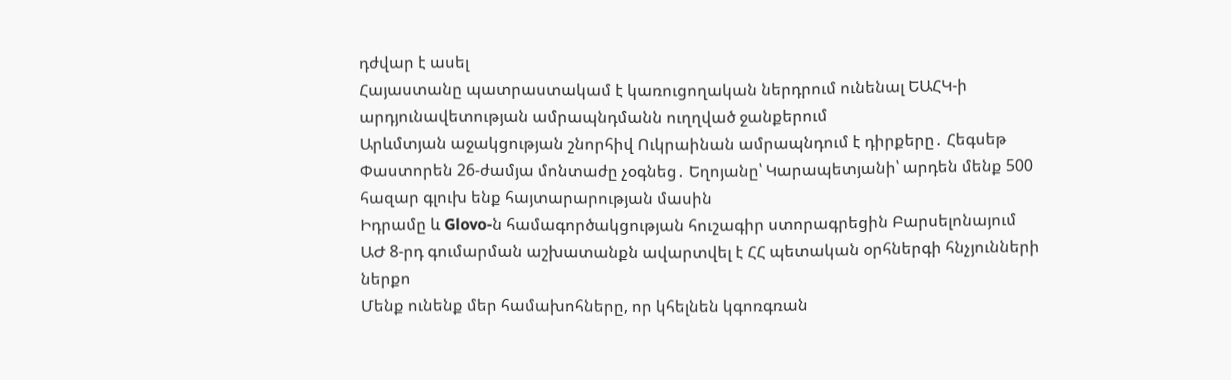դժվար է ասել
Հայաստանը պատրաստակամ է կառուցողական ներդրում ունենալ ԵԱՀԿ-ի արդյունավետության ամրապնդմանն ուղղված ջանքերում
Արևմտյան աջակցության շնորհիվ Ուկրաինան ամրապնդում է դիրքերը․ Հեգսեթ
Փաստորեն 26-ժամյա մոնտաժը չօգնեց․ Եղոյանը՝ Կարապետյանի՝ արդեն մենք 500 հազար գլուխ ենք հայտարարության մասին
Իդրամը և Glovo-ն համագործակցության հուշագիր ստորագրեցին Բարսելոնայում
ԱԺ 8-րդ գումարման աշխատանքն ավարտվել է ՀՀ պետական օրհներգի հնչյունների ներքո
Մենք ունենք մեր համախոհները, որ կհելնեն կգոռգռան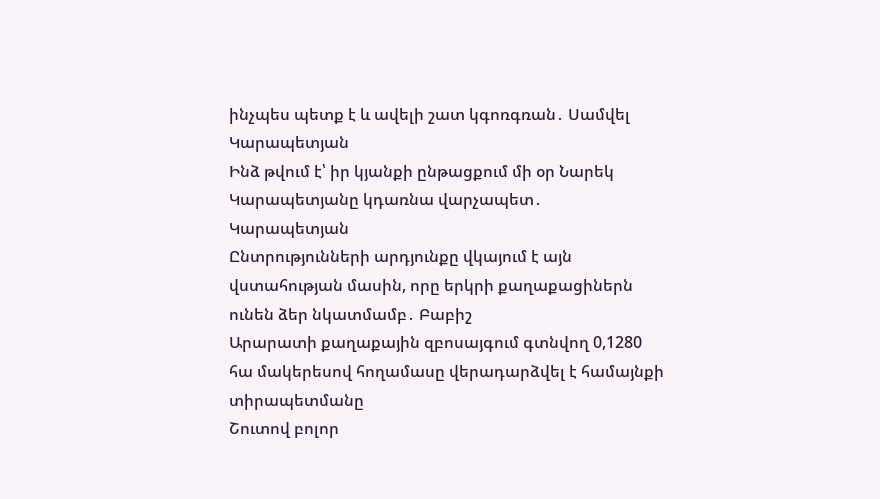ինչպես պետք է և ավելի շատ կգոռգռան․ Սամվել Կարապետյան
Ինձ թվում է՝ իր կյանքի ընթացքում մի օր Նարեկ Կարապետյանը կդառնա վարչապետ․ Կարապետյան
Ընտրությունների արդյունքը վկայում է այն վստահության մասին, որը երկրի քաղաքացիներն ունեն ձեր նկատմամբ․ Բաբիշ
Արարատի քաղաքային զբոսայգում գտնվող 0,1280 հա մակերեսով հողամասը վերադարձվել է համայնքի տիրապետմանը
Շուտով բոլոր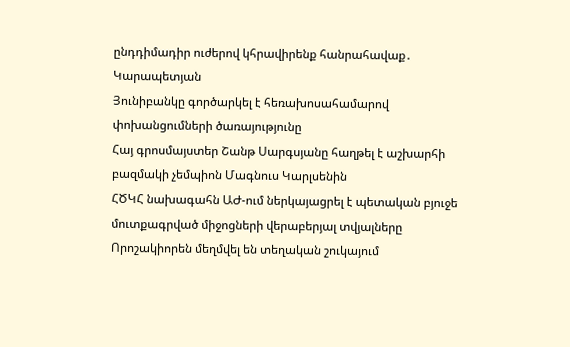ընդդիմադիր ուժերով կհրավիրենք հանրահավաք․ Կարապետյան
Յունիբանկը գործարկել է հեռախոսահամարով փոխանցումների ծառայությունը
Հայ գրոսմայստեր Շանթ Սարգսյանը հաղթել է աշխարհի բազմակի չեմպիոն Մագնուս Կարլսենին
ՀԾԿՀ նախագահն ԱԺ-ում ներկայացրել է պետական բյուջե մուտքագրված միջոցների վերաբերյալ տվյալները
Որոշակիորեն մեղմվել են տեղական շուկայում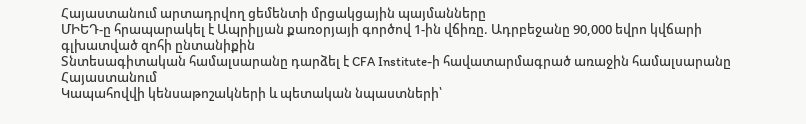Հայաստանում արտադրվող ցեմենտի մրցակցային պայմանները
ՄԻԵԴ-ը հրապարակել է Ապրիլյան քառօրյայի գործով 1-ին վճիռը. Ադրբեջանը 90,000 եվրո կվճարի գլխատված զոհի ընտանիքին
Տնտեսագիտական համալսարանը դարձել է CFA Institute-ի հավատարմագրած առաջին համալսարանը Հայաստանում
Կապահովվի կենսաթոշակների և պետական նպաստների՝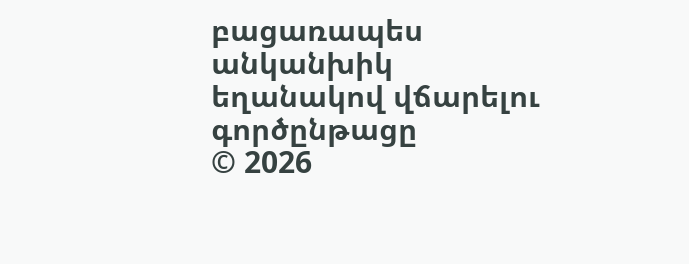բացառապես անկանխիկ եղանակով վճարելու գործընթացը
© 2026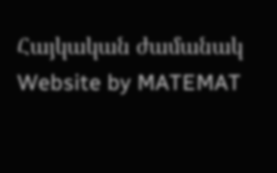Հայկական ժամանակ
Website by MATEMAT